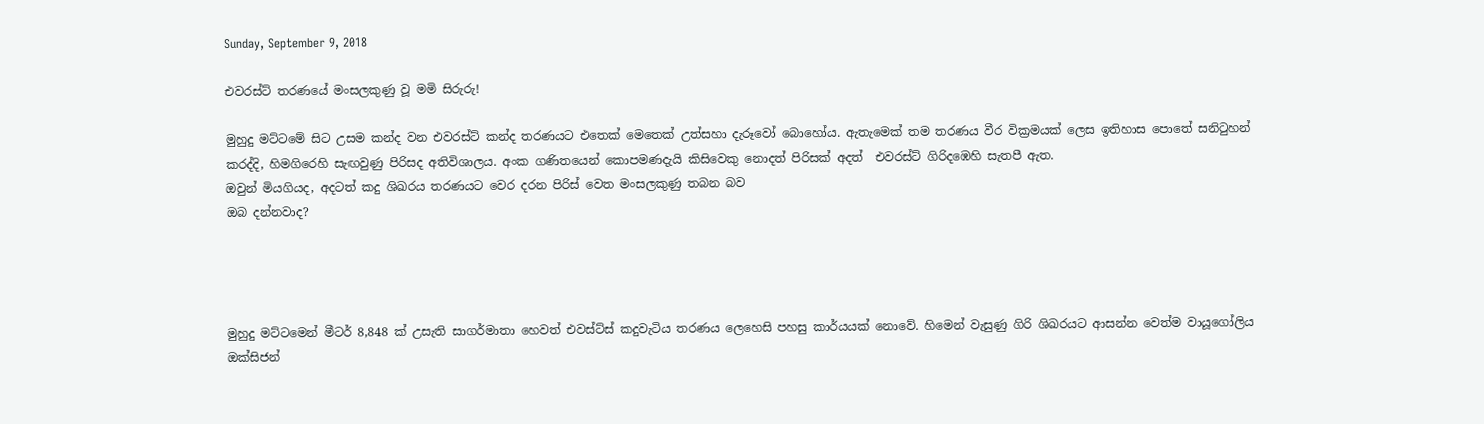Sunday, September 9, 2018

එවරස්ට් තරණයේ මංසලකුණු වූ මමි සිරුරු!

මුහුදු මට්ටමේ සිට උසම කන්ද වන එවරස්ට් කන්ද තරණයට එතෙක් මෙතෙක් උත්සහා දැරූවෝ බොහෝය. ඇතැමෙක් තම තරණය වීර වික්‍රමයක් ලෙස ඉතිහාස පොතේ සනිටුහන් කරද්දි, හිමගිරෙහි සැඟවුණු පිරිසද අතිවිශාලය. අංක ගණිතයෙන් කොපමණදැයි කිසිවෙකු නොදත් පිරිසක් අදත්  එවරස්ට් ගිරිදඹෙහි සැතපී ඇත.
ඔවුන් මියගියද, අදටත් කදු ශිඛරය තරණයට වෙර දරන පිරිස් වෙත මංසලකුණු තබන බව
ඔබ දන්නවාද?




මුහුදු මට්ටමෙන් මීටර් 8,848 ක් උසැති සාගර්මාතා හෙවත් එවස්ට්ස් කදුවැටිය තරණය ලෙහෙසි පහසු කාර්යයක් නොවේ. හිමෙන් වැසුණු ගිරි ශිඛරයට ආසන්න වෙත්ම වායූගෝලිය ඔක්සිජන්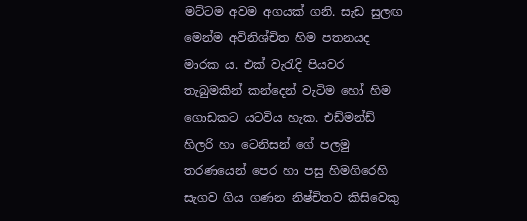මට්ටම අවම අගයක් ගනි. සැඩ සුලඟ මෙන්ම අවිනිශ්චිත හිම පතනයද මාරක ය. එක් වැරැදි පියවර තැබුමකින් කන්දෙන් වැටිම හෝ හිම ගොඩකට යටවිය හැක. එඩ්මන්ඩ් හිලරි හා ටෙනිසන් ගේ පලමු තරණයෙන් පෙර හා පසු හිමගිරෙහි සැගව ගිය ගණන නිෂ්චිතව කිසිවෙකු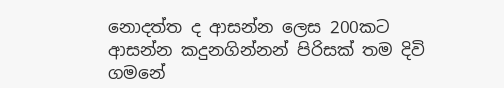නොදත්ත ද ආසන්න ලෙස 200කට ආසන්න කදුනගින්නන් පිරිසක් තම දිවි ගමනේ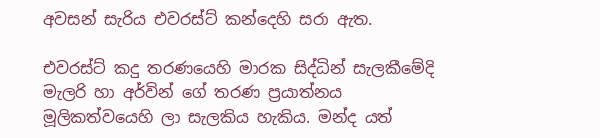අවසන් සැරිය එවරස්ට් කන්දෙහි සරා ඇත.

එවරස්ට් කදු තරණයෙහි මාරක සිද්ධින් සැලකීමේදි මැලරි හා අර්වින් ගේ තරණ ප්‍රයාත්නය මූලිකත්වයෙහි ලා සැලකිය හැකිය. මන්ද යත්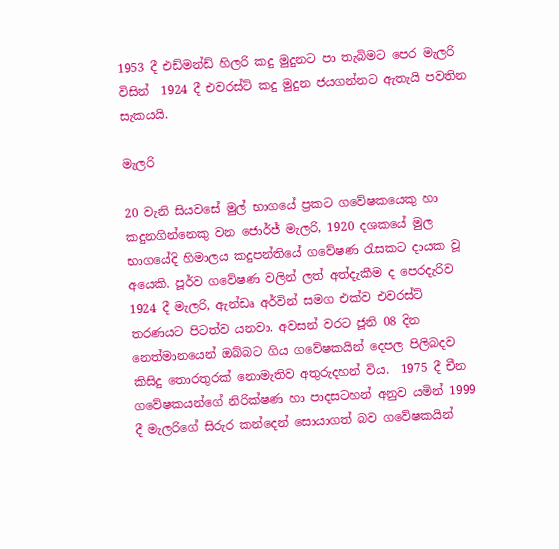1953 දී එඩ්මන්ඩ් හිලරි කදු මුදුනට පා තැබිමට පෙර මැලරි විසින්  1924 දී එවරස්ට් කදු මුදුන ජයගන්නට ඇතැයි පවතින සැකයයි.

මැලරි

20 වැනි සියවසේ මුල් භාගයේ ප්‍රකට ගවේෂකයෙකු හා කදුනගින්නෙකු වන ජොර්ජ් මැලරි, 1920 දශකයේ මුල භාගයේදි හිමාලය කදුපන්තියේ ගවේෂණ රැසකට දායක වූ අයෙකි. පූර්ව ගවේෂණ වලින් ලත් අත්දැකීම ද පෙරදැරිව 1924 දී මැලරි, ඇන්ඩෘ අර්වින් සමග එක්ව එවරස්ට් තරණයට පිටත්ව යනවා. අවසන් වරට ජූනි 08 දින නෙත්මානයෙන් ඔබ්බට ගිය ගවේෂකයින් දෙපල පිලිබදව කිසිදු තොරතුරක් නොමැතිව අතුරුදහන් විය.  1975 දී චීන ගවේෂකයන්ගේ නිරික්ෂණ හා පාදසටහන් අනුව යමින් 1999 දී මැලරිගේ සිරුර කන්දෙන් සොයාගත් බව ගවේෂකයින්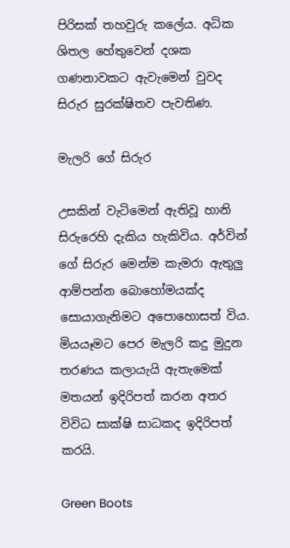පිරිසක් තහවුරු කලේය. අධික ශිතල හේතුවෙන් දශක ගණනාවකට ඇවැමෙන් වුවද සිරුර සුරක්ෂිතව පැවතිණ.

මැලරි ගේ සිරුර

උසකින් වැටිමෙන් ඇතිවූ හානි සිරුරෙහි දැකිය හැකිවිය. අර්වින් ගේ සිරුර මෙන්ම කැමරා ඇතුලු ආම්පන්න බොහෝමයක්ද සොයාගැනිමට අපොහොසත් විය. මියයෑමට පෙර මැලරි කදු මුදුන තරණය කලායැයි ඇතැමෙක් මතයන් ඉදිරිපත් කරන අතර විවිධ සාක්ෂි සාධකද ඉදිරිපත් කරයි.

Green Boots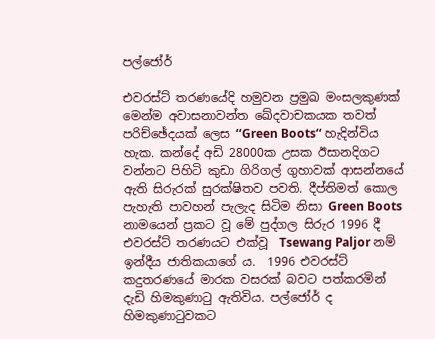පල්ජෝර්

එවරස්ට් තරණයේදි හමුවන ප්‍රමුඛ මංසලකුණක් මෙන්ම අවාසනාවන්ත ඛේදවාචකයක තවත් පරිච්ඡේදයක් ලෙස ‘‘Green Boots‘‘ හැදින්විය හැක. කන්දේ අඩි 28000ක උසක ඊසානදිගට වන්නට පිහිටි කුඩා ගිරිගල් ගුහාවක් ආසන්නයේ ඇති සිරුරක් සුරක්ෂිතව පවති. දීප්තිමත් කොල පැහැති පාවහන් පැලැද සිටිම නිසා Green Boots නාමයෙන් ප්‍රකට වූ මේ පුද්ගල සිරුර 1996 දී එවරස්ට් තරණයට එක්වූ  Tsewang Paljor නම් ඉන්දීය ජාතිකයාගේ ය.  1996 එවරස්ට් කදුතරණයේ මාරක වසරක් බවට පත්කරමින් දැඩි හිමකුණාටු ඇතිවිය. පල්ජෝර් ද හිමකුණාටුවකට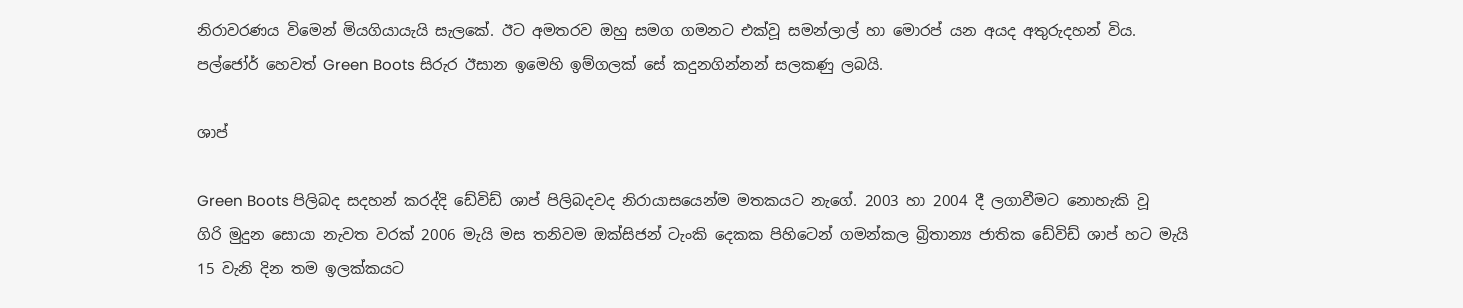නිරාවරණය විමෙන් මියගියායැයි සැලකේ. ඊට අමතරව ඔහු සමග ගමනට එක්වූ සමන්ලාල් හා මොරප් යන අයද අතුරුදහන් විය. පල්ජෝර් හෙවත් Green Boots සිරුර ඊසාන ඉමෙහි ඉම්ගලක් සේ කදුනගින්නන් සලකණු ලබයි.

ශාප්

Green Boots පිලිබද සදහන් කරද්දි ඩේවිඩ් ශාප් පිලිබදවද නිරායාසයෙන්ම මතකයට නැගේ. 2003 හා 2004 දී ලගාවීමට නොහැකි වූ  ගිරි මුදුන සොයා නැවත වරක් 2006 මැයි මස තනිවම ඔක්සිජන් ටැංකි දෙකක පිහිටෙන් ගමන්කල බ්‍රිතාන්‍ය ජාතික ඩේවිඩ් ශාප් හට මැයි 15 වැනි දින තම ඉලක්කයට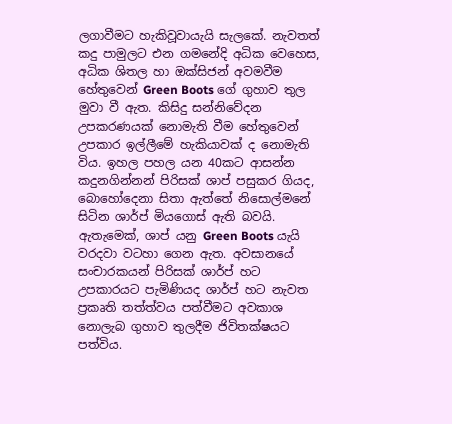ලගාවීමට හැකිවූවායැයි සැලකේ. නැවතත් කදු පාමුලට එන ගමනේදි අධික වෙහෙස, අධික ශිතල හා ඔක්සිජන් අවමවීම හේතුවෙන් Green Boots ගේ ගුහාව තුල මුවා වී ඇත. කිසිදු සන්නිවේදන උපකරණයක් නොමැති වීම හේතුවෙන් උපකාර ඉල්ලීමේ හැකියාවක් ද නොමැති විය. ඉහල පහල යන 40කට ආසන්න කදුනගින්නන් පිරිසක් ශාප් පසුකර ගියද, බොහෝදෙනා සිතා ඇත්තේ නිසොල්මනේ සිටින ශාර්ප් මියගොස් ඇති බවයි. ඇතැමෙක්, ශාප් යනු Green Boots යැයි වරදවා වටහා ගෙන ඇත. අවසානයේ සංචාරකයන් පිරිසක් ශාර්ප් හට උපකාරයට පැමිණියද ශාර්ප් හට නැවත ප්‍රකෘති තත්ත්වය පත්වීමට අවකාශ නොලැබ ගුහාව තුලදීම ජිවිතක්ෂයට පත්විය.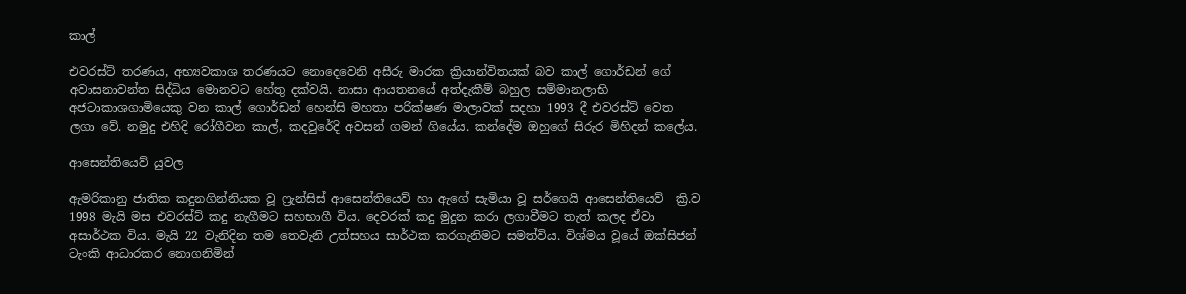කාල්

එවරස්ට් තරණය, අභ්‍යවකාශ තරණයට නොදෙවෙනි අසීරු මාරක ක්‍රියාන්විතයක් බව කාල් ගොර්ඩන් ගේ අවාසනාවන්ත සිද්ධිය මොනවට හේතු දක්වයි. නාසා ආයතනයේ අත්දැකීම් බහුල සම්මානලාභි අජටාකාශගාමියෙකු වන කාල් ගොර්ඩන් හෙන්සි මහතා පරික්ෂණ මාලාවක් සදහා 1993 දී එවරස්ට් වෙත ලගා වේ. නමුදු එහිදි රෝගීවන කාල්, කදවුරේදි අවසන් ගමන් ගියේය. කන්දේම ඔහුගේ සිරුර මිහිදන් කලේය.

ආසෙන්තියෙව් යුවල

ඇමරිකානු ජාතික කදුනගින්නියක වූ ෆ්‍රැන්සිස් ආසෙන්තියෙව් හා ඇගේ සැමියා වූ සර්ගෙයි ආසෙන්තියෙව්  ක්‍රි.ව 1998 මැයි මස එවරස්ට් කදු නැගීමට සහභාගී විය. දෙවරක් කදු මුදුන කරා ලගාවීමට තැත් කලද ඒවා අසාර්ථක විය. මැයි 22 වැනිදින තම තෙවැනි උත්සහය සාර්ථක කරගැනිමට සමත්විය. විශ්මය වූයේ ඔක්සිජන් ටැංකි ආධාරකර නොගනිමින්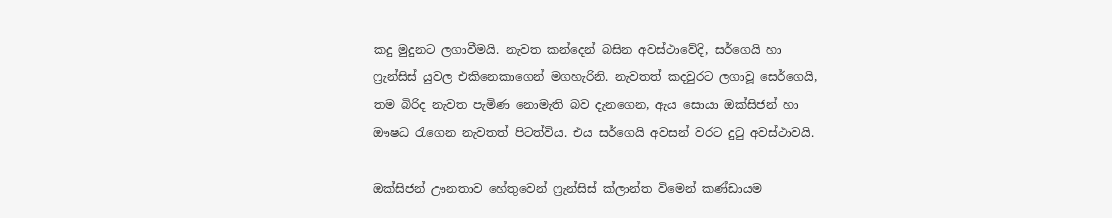කදු මුදුනට ලගාවීමයි. නැවත කන්දෙන් බසින අවස්ථාවේදි, සර්ගෙයි හා ෆ්‍රැන්සිස් යුවල එකිනෙකාගෙන් මගහැරිනි. නැවතත් කදවුරට ලගාවූ සෙර්ගෙයි, තම බිරිද නැවත පැමිණ නොමැති බව දැනගෙන, ඇය සොයා ඔක්සිජන් හා ඖෂධ රැගෙන නැවතත් පිටත්විය. එය සර්ගෙයි අවසන් වරට දුටු අවස්ථාවයි.

ඔක්සිජන් ඌනතාව හේතුවෙන් ෆ්‍රැන්සිස් ක්ලාන්ත විමෙන් කණ්ඩායම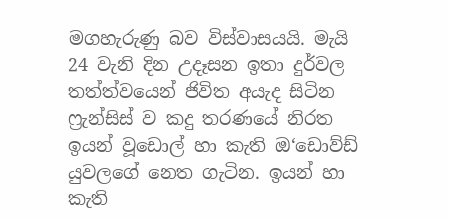මගහැරුණු බව විස්වාසයයි. මැයි 24 වැනි දින උදෑසන ඉතා දුර්වල තත්ත්වයෙන් ජිවිත අයැද සිටින ෆ්‍රැන්සිස් ව කදු තරණයේ නිරත ඉයන් වූඩොල් හා කැති ඔ‘ඩොව්ඩ් යුවලගේ නෙත ගැටින. ඉයන් හා කැති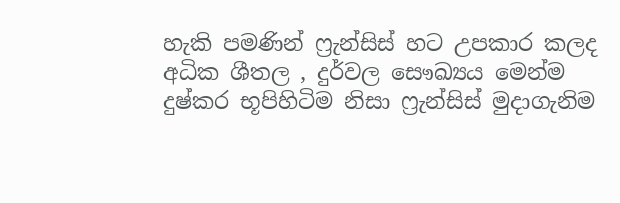හැකි පමණින් ෆ්‍රැන්සිස් හට උපකාර කලද අධික ශීතල , දුර්වල සෞඛ්‍යය මෙන්ම දුෂ්කර භූපිහිටිම නිසා ෆ්‍රැන්සිස් මුදාගැනිම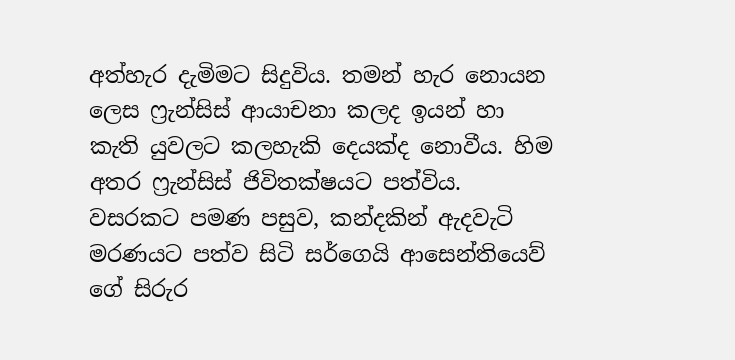අත්හැර දැමිමට සිදුවිය. තමන් හැර නොයන ලෙස ෆ්‍රැන්සිස් ආයාචනා කලද ඉයන් හා කැති යුවලට කලහැකි දෙයක්ද නොවීය. හිම අතර ෆ්‍රැන්සිස් ජිවිතක්ෂයට පත්විය. වසරකට පමණ පසුව, කන්දකින් ඇදවැටි මරණයට පත්ව සිටි සර්ගෙයි ආසෙන්තියෙව් ගේ සිරුර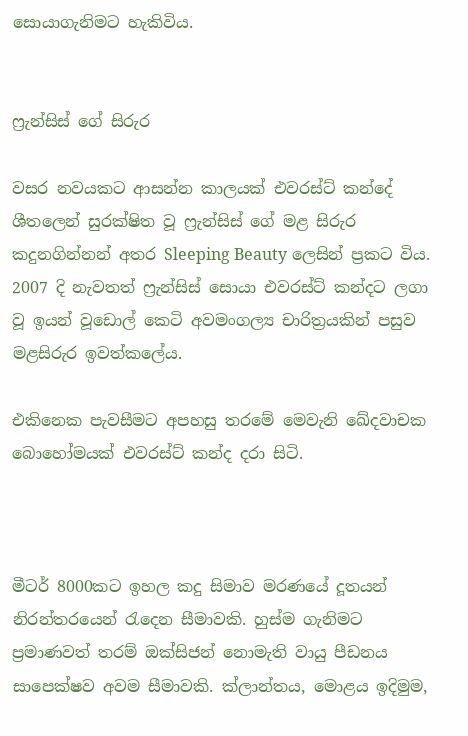සොයාගැනිමට හැකිවිය.


ෆ්‍රැන්සිස් ගේ සිරුර

වසර නවයකට ආසන්න කාලයක් එවරස්ට් කන්දේ ශීතලෙන් සුරක්ෂිත වූ ෆ්‍රැන්සිස් ගේ මළ සිරුර කදුනගින්නන් අතර Sleeping Beauty ලෙසින් ප්‍රකට විය. 2007 දි නැවතත් ෆ්‍රැන්සිස් සොයා එවරස්ට් කන්දට ලගා වූ ඉයන් වූඩොල් කෙටි අවමංගල්‍ය චාරිත්‍රයකින් පසුව මළසිරුර ඉවත්කලේය.

එකිනෙක පැවසීමට අපහසු තරමේ මෙවැනි ඛේදවාචක බොහෝමයක් එවරස්ට් කන්ද දරා සිටි.



මීටර් 8000කට ඉහල කදු සිමාව මරණයේ දූතයන් නිරන්තරයෙන් රැදෙන සීමාවකි. හුස්ම ගැනිමට ප්‍රමාණවත් තරම් ඔක්සිජන් නොමැති වායු පීඩනය සාපෙක්ෂව අවම සීමාවකි. ක්ලාන්තය, මොළය ඉදිමුම,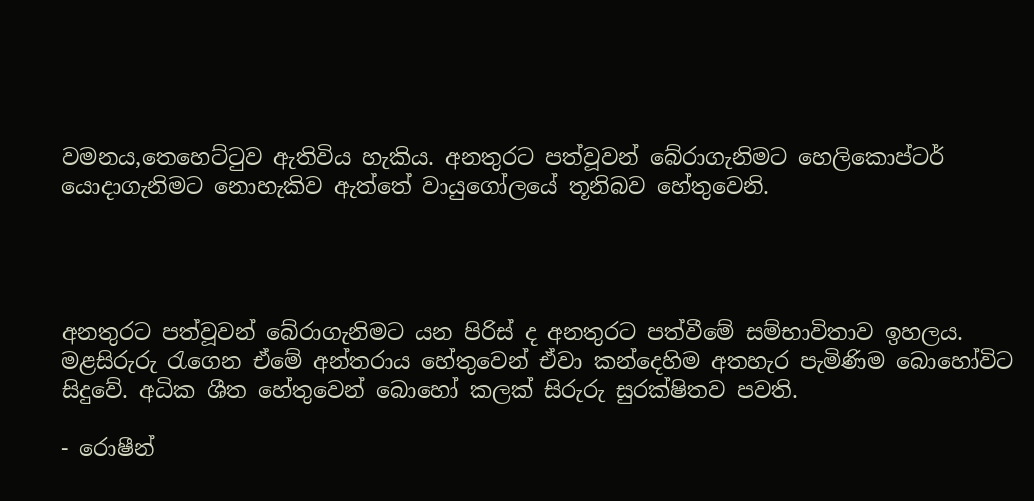වමනය,තෙහෙට්ටුව ඇතිවිය හැකිය. අනතුරට පත්වූවන් බේරාගැනිමට හෙලිකොප්ටර් යොදාගැනිමට නොහැකිව ඇත්තේ වායුගෝලයේ තූනිබව හේතුවෙනි.




අනතුරට පත්වූවන් බේරාගැනිමට යන පිරිස් ද අනතුරට පත්වීමේ සම්භාවිතාව ඉහලය. මළසිරුරු රැගෙන ඒමේ අන්තරාය හේතුවෙන් ඒවා කන්දෙහිම අතහැර පැමිණිම බොහෝවිට සිදුවේ. අධික ශීත හේතුවෙන් බොහෝ කලක් සිරුරු සුරක්ෂිතව පවති.

- රොෂීන්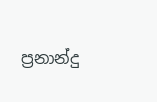ප්‍රනාන්දු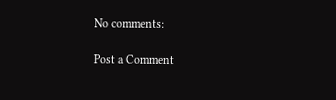No comments:

Post a Comment